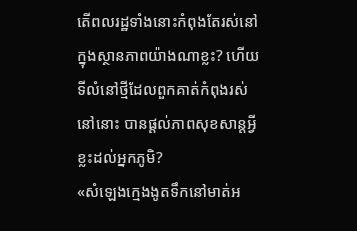តើពលរដ្ឋទាំងនោះកំពុងតែរស់នៅក្នុងស្ថានភាពយ៉ាងណាខ្លះ? ហើយទីលំនៅថ្មីដែលពួកគាត់កំពុងរស់នៅនោះ បានផ្ដល់ភាពសុខសាន្តអ្វីខ្លះដល់អ្នកភូមិ?
«សំឡេងក្មេងងូតទឹកនៅមាត់អ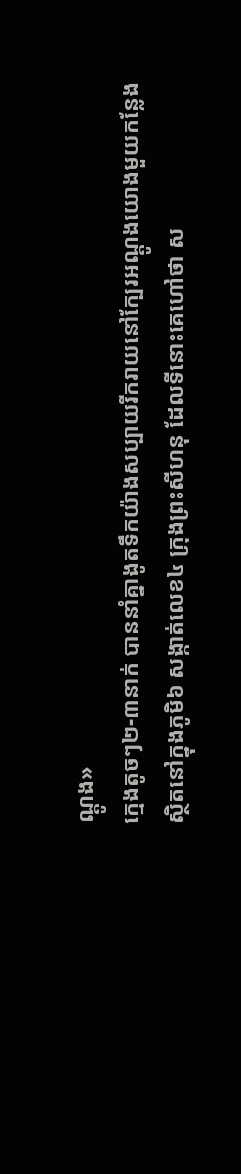ណ្ដូង»
ក្មេងតូចៗ២-៣នាក់ បាននាំគ្នាងូតទឹកយ៉ាងសប្បាយរីករាយនៅក្បែរអណ្ដូងយោងមួយកន្លែង ស្ថិតនៅក្នុងភូមិ៦ សង្កាត់លេខ៤ ក្រុងព្រះសីហនុ ដែលទីនោះគេហៅថា ស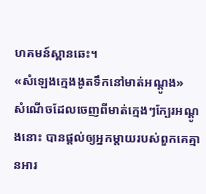ហគមន៍ស្ពានឆេះ។
«សំឡេងក្មេងងូតទឹកនៅមាត់អណ្ដូង»
សំណើចដែលចេញពីមាត់ក្មេងៗក្បែរអណ្ដូងនោះ បានផ្ដល់ឲ្យអ្នកម្ដាយរបស់ពួកគេគ្មានអារ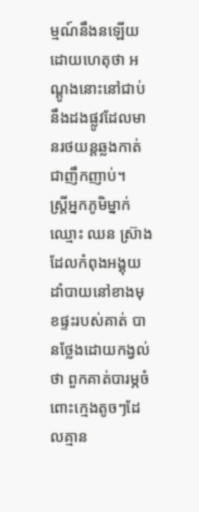ម្មណ៍នឹងនឡើយ ដោយហេតុថា អណ្ដូងនោះនៅជាប់នឹងដងផ្លូវដែលមានរថយន្តឆ្លងកាត់ជាញឹកញាប់។
ស្ត្រីអ្នកភូមិម្នាក់ឈ្មោះ ឈន ស៊្រាង ដែលកំពុងអង្គុយដាំបាយនៅខាងមុខផ្ទះរបស់គាត់ បានថ្លែងដោយកង្វល់ថា ពួកគាត់បារម្ភចំពោះក្មេងតូចៗដែលគ្មាន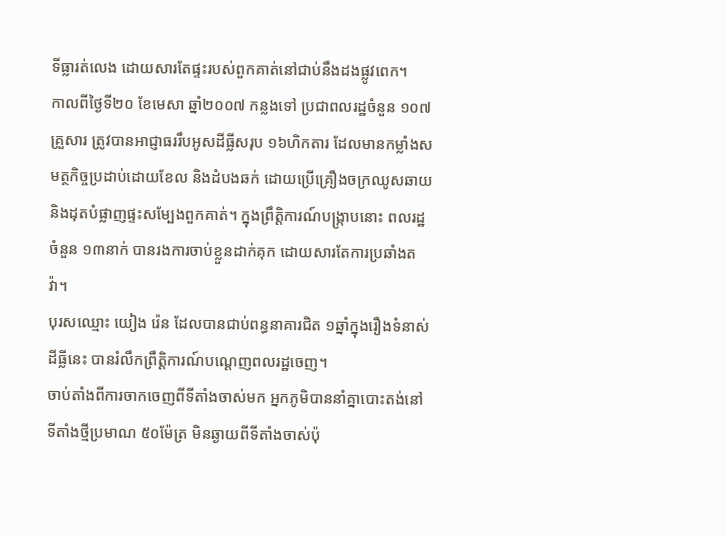ទីធ្លារត់លេង ដោយសារតែផ្ទះរបស់ពួកគាត់នៅជាប់នឹងដងផ្លូវពេក។
កាលពីថ្ងៃទី២០ ខែមេសា ឆ្នាំ២០០៧ កន្លងទៅ ប្រជាពលរដ្ឋចំនួន ១០៧គ្រួសារ ត្រូវបានអាជ្ញាធររឹបអូសដីធ្លីសរុប ១៦ហិកតារ ដែលមានកម្លាំងសមត្ថកិច្ចប្រដាប់ដោយខែល និងដំបងឆក់ ដោយប្រើគ្រឿងចក្រឈូសឆាយ និងដុតបំផ្លាញផ្ទះសម្បែងពួកគាត់។ ក្នុងព្រឹត្តិការណ៍បង្ក្រាបនោះ ពលរដ្ឋចំនួន ១៣នាក់ បានរងការចាប់ខ្លួនដាក់គុក ដោយសារតែការប្រឆាំងតវ៉ា។
បុរសឈ្មោះ យៀង រ៉េន ដែលបានជាប់ពន្ធនាគារជិត ១ឆ្នាំក្នុងរឿងទំនាស់ដីធ្លីនេះ បានរំលឹកព្រឹត្តិការណ៍បណ្ដេញពលរដ្ឋចេញ។
ចាប់តាំងពីការចាកចេញពីទីតាំងចាស់មក អ្នកភូមិបាននាំគ្នាបោះតង់នៅទីតាំងថ្មីប្រមាណ ៥០ម៉ែត្រ មិនឆ្ងាយពីទីតាំងចាស់ប៉ុ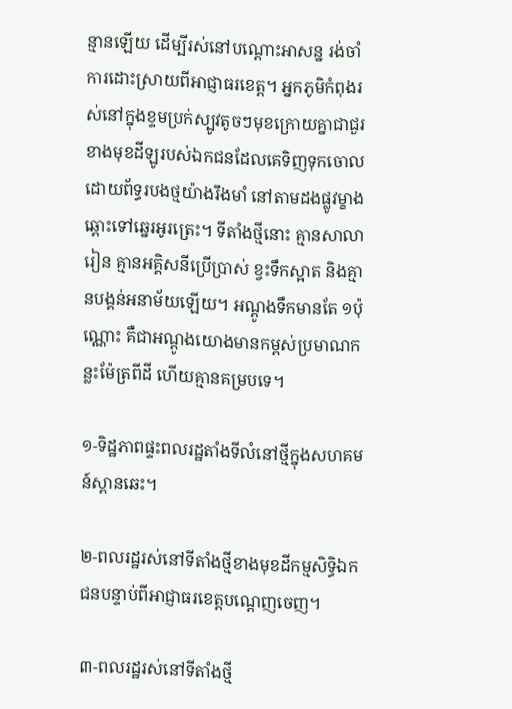ន្មានឡើយ ដើម្បីរស់នៅបណ្ដោះអាសន្ន រង់ចាំការដោះស្រាយពីអាជ្ញាធរខេត្ត។ អ្នកភូមិកំពុងរស់នៅក្នុងខ្ទមប្រក់ស្បូវតូចៗមុខក្រោយគ្នាជាជួរ ខាងមុខដីឡូរបស់ឯកជនដែលគេទិញទុកចោល ដោយព័ទ្ធរបងថ្មយ៉ាងរឹងមាំ នៅតាមដងផ្លូវម្ខាងឆ្ពោះទៅឆ្នេរអូរត្រេះ។ ទីតាំងថ្មីនោះ គ្មានសាលារៀន គ្មានអគ្គិសនីប្រើប្រាស់ ខ្វះទឹកស្អាត និងគ្មានបង្គន់អនាម័យឡើយ។ អណ្ដូងទឹកមានតែ ១ប៉ុណ្ណោះ គឺជាអណ្ដូងយោងមានកម្ពស់ប្រមាណកន្លះម៉ែត្រពីដី ហើយគ្មានគម្របទេ។

១-ទិដ្ឋភាពផ្ទះពលរដ្ឋតាំងទីលំនៅថ្មីក្នុងសហគមន៍ស្ពានឆេះ។

២-ពលរដ្ឋរស់នៅទីតាំងថ្មីខាងមុខដីកម្មសិទ្ធិឯកជនបន្ទាប់ពីអាជ្ញាធរខេត្តបណ្ដេញចេញ។

៣-ពលរដ្ឋរស់នៅទីតាំងថ្មី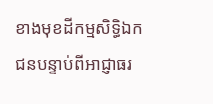ខាងមុខដីកម្មសិទ្ធិឯកជនបន្ទាប់ពីអាជ្ញាធរ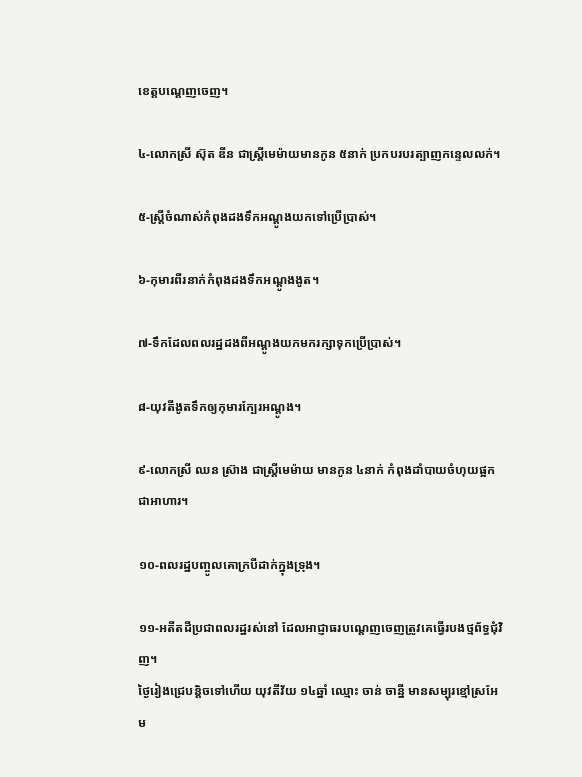ខេត្តបណ្ដេញចេញ។

៤-លោកស្រី ស៊ុត ឌីន ជាស្ត្រីមេម៉ាយមានកូន ៥នាក់ ប្រកបរបរត្បាញកន្ទេលលក់។

៥-ស្ត្រីចំណាស់កំពុងដងទឹកអណ្ដូងយកទៅប្រើប្រាស់។

៦-កុមារពីរនាក់កំពុងដងទឹកអណ្ដូងងូត។

៧-ទឹកដែលពលរដ្ឋដងពីអណ្ដូងយកមករក្សាទុកប្រើប្រាស់។

៨-យុវតីងូតទឹកឲ្យកុមារក្បែរអណ្ដូង។

៩-លោកស្រី ឈន ស៊្រាង ជាស្ត្រីមេម៉ាយ មានកូន ៤នាក់ កំពុងដាំបាយចំហុយផ្អកជាអាហារ។

១០-ពលរដ្ឋបញ្ចូលគោក្របីដាក់ក្នុងទ្រុង។

១១-អតីតដីប្រជាពលរដ្ឋរស់នៅ ដែលអាជ្ញាធរបណ្ដេញចេញត្រូវគេធ្វើរបងថ្មព័ទ្ធជុំវិញ។
ថ្ងៃរៀងជ្រេបន្តិចទៅហើយ យុវតីវ័យ ១៤ឆ្នាំ ឈ្មោះ ចាន់ ចាន្នី មានសម្បុរខ្មៅស្រអែម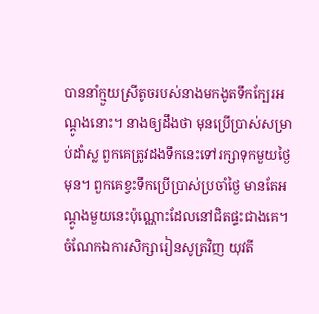បាននាំក្មួយស្រីតូចរបស់នាងមកងូតទឹកក្បែរអណ្ដូងនោះ។ នាងឲ្យដឹងថា មុនប្រើប្រាស់សម្រាប់ដាំស្ល ពួកគេត្រូវដងទឹកនេះទៅរក្សាទុកមួយថ្ងៃមុន។ ពួកគេខ្វះទឹកប្រើប្រាស់ប្រចាំថ្ងៃ មានតែអណ្ដូងមួយនេះប៉ុណ្ណោះដែលនៅជិតផ្ទះជាងគេ។
ចំណែកឯការសិក្សារៀនសូត្រវិញ យុវតី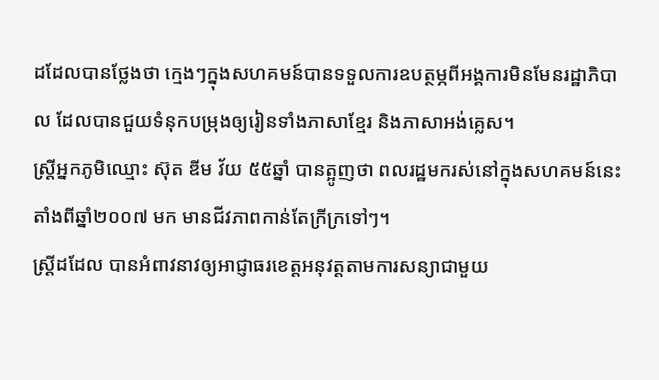ដដែលបានថ្លែងថា ក្មេងៗក្នុងសហគមន៍បានទទួលការឧបត្ថម្ភពីអង្គការមិនមែនរដ្ឋាភិបាល ដែលបានជួយទំនុកបម្រុងឲ្យរៀនទាំងភាសាខ្មែរ និងភាសាអង់គ្លេស។
ស្ត្រីអ្នកភូមិឈ្មោះ ស៊ុត ឌីម វ័យ ៥៥ឆ្នាំ បានត្អូញថា ពលរដ្ឋមករស់នៅក្នុងសហគមន៍នេះតាំងពីឆ្នាំ២០០៧ មក មានជីវភាពកាន់តែក្រីក្រទៅៗ។
ស្ត្រីដដែល បានអំពាវនាវឲ្យអាជ្ញាធរខេត្តអនុវត្តតាមការសន្យាជាមួយ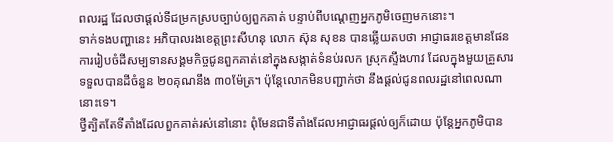ពលរដ្ឋ ដែលថាផ្ដល់ទីជម្រកស្របច្បាប់ឲ្យពួកគាត់ បន្ទាប់ពីបណ្ដេញអ្នកភូមិចេញមកនោះ។
ទាក់ទងបញ្ហានេះ អភិបាលរងខេត្តព្រះសីហនុ លោក ស៊ុន សុខន បានឆ្លើយតបថា អាជ្ញាធរខេត្តមានផែនការរៀបចំដីសម្បទានសង្គមកិច្ចជូនពួកគាត់នៅក្នុងសង្កាត់ទំនប់រលក ស្រុកស្ទឹងហាវ ដែលក្នុងមួយគ្រួសារទទួលបានដីចំនួន ២០គុណនឹង ៣០ម៉ែត្រ។ ប៉ុន្តែលោកមិនបញ្ជាក់ថា នឹងផ្ដល់ជូនពលរដ្ឋនៅពេលណានោះទេ។
ថ្វីត្បិតតែទីតាំងដែលពួកគាត់រស់នៅនោះ ពុំមែនជាទីតាំងដែលអាជ្ញាធរផ្ដល់ឲ្យក៏ដោយ ប៉ុន្តែអ្នកភូមិបាន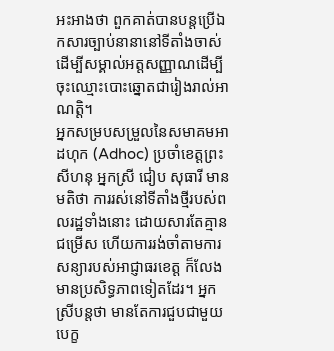អះអាងថា ពួកគាត់បានបន្តប្រើឯកសារច្បាប់នានានៅទីតាំងចាស់ ដើម្បីសម្គាល់អត្តសញ្ញាណដើម្បីចុះឈ្មោះបោះឆ្នោតជារៀងរាល់អាណត្តិ។
អ្នកសម្របសម្រួលនៃសមាគមអាដហុក (Adhoc) ប្រចាំខេត្តព្រះសីហនុ អ្នកស្រី ជៀប សុធារី មានមតិថា ការរស់នៅទីតាំងថ្មីរបស់ពលរដ្ឋទាំងនោះ ដោយសារតែគ្មានជម្រើស ហើយការរង់ចាំតាមការសន្យារបស់អាជ្ញាធរខេត្ត ក៏លែងមានប្រសិទ្ធភាពទៀតដែរ។ អ្នកស្រីបន្តថា មានតែការជួបជាមួយបេក្ខ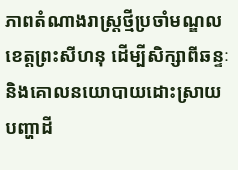ភាពតំណាងរាស្ត្រថ្មីប្រចាំមណ្ឌលខេត្តព្រះសីហនុ ដើម្បីសិក្សាពីឆន្ទៈ និងគោលនយោបាយដោះស្រាយបញ្ហាដី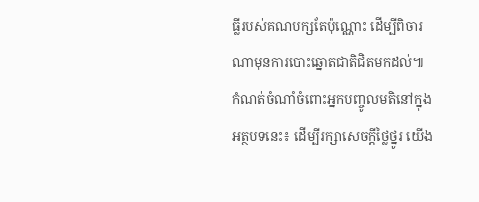ធ្លីរបស់គណបក្សតែប៉ុណ្ណោះ ដើម្បីពិចារណាមុនការបោះឆ្នោតជាតិជិតមកដល់៕
កំណត់ចំណាំចំពោះអ្នកបញ្ចូលមតិនៅក្នុងអត្ថបទនេះ៖ ដើម្បីរក្សាសេចក្ដីថ្លៃថ្នូរ យើង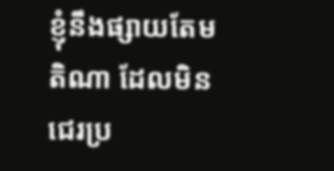ខ្ញុំនឹងផ្សាយតែមតិណា ដែលមិនជេរប្រ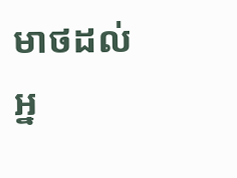មាថដល់អ្ន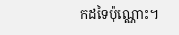កដទៃប៉ុណ្ណោះ។